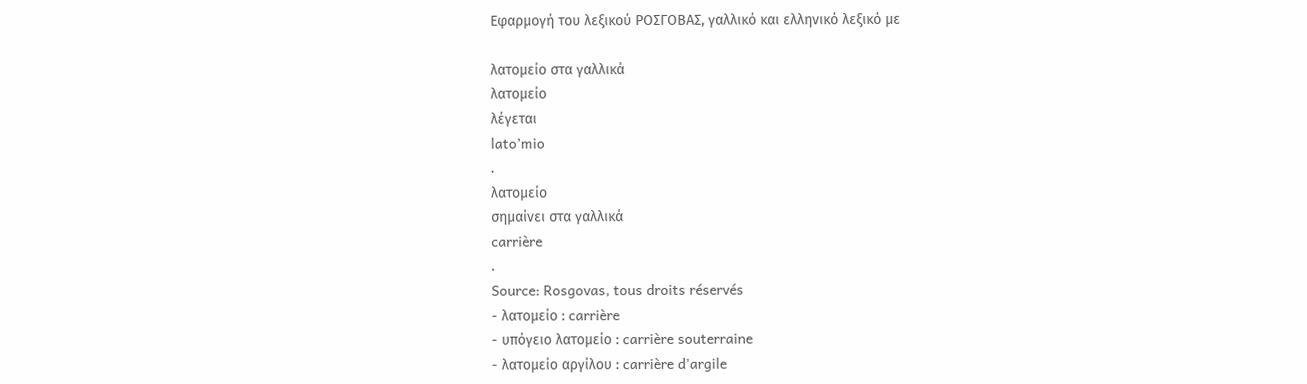Εφαρμογή του λεξικού ΡΟΣΓΟΒΑΣ, γαλλικό και ελληνικό λεξικό με

λατομείο στα γαλλικά
λατομείο
λέγεται
lato’mio
.
λατομείο
σημαίνει στα γαλλικά
carrière
.
Source: Rosgovas, tous droits réservés
- λατομείο : carrière
- υπόγειο λατομείο : carrière souterraine
- λατομείο αργίλου : carrière d'argile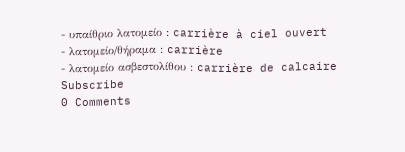- υπαίθριο λατομείο : carrière à ciel ouvert
- λατομείο/θήραμα : carrière
- λατομείο ασβεστολίθου : carrière de calcaire
Subscribe
0 Comments